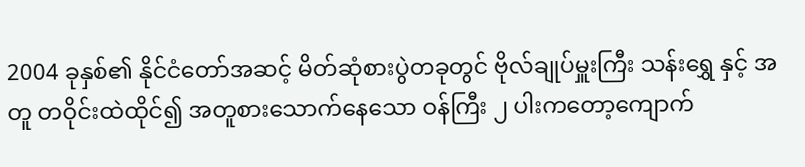2004 ခုနှစ်၏ နိုင်ငံတော်အဆင့် မိတ်ဆုံစားပွဲတခုတွင် ဗိုလ်ချုပ်မှူးကြီး သန်းရွှေ နှင့် အတူ တဝိုင်းထဲထိုင်၍ အတူစားသောက်နေသော ဝန်ကြီး ၂ ပါးကတော့ကျောက်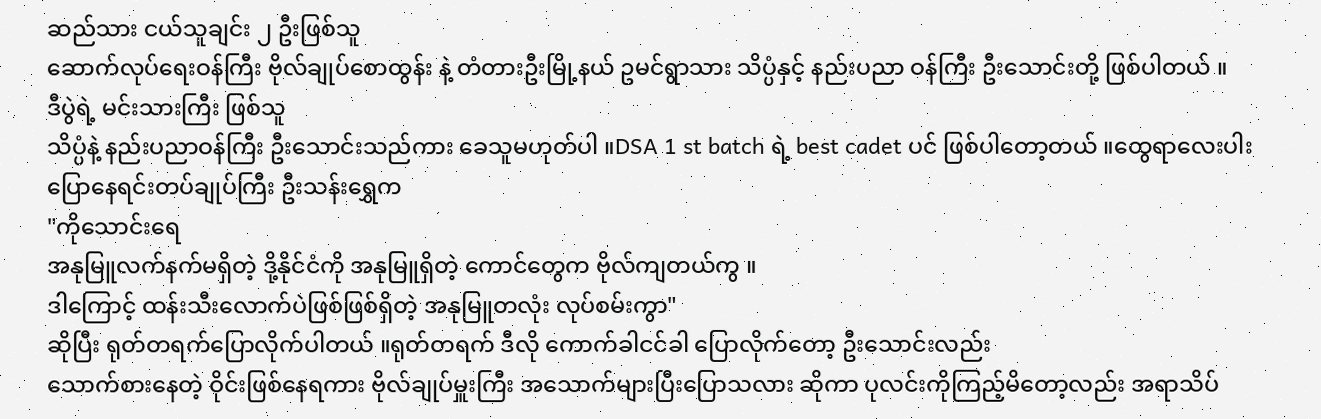ဆည်သား ငယ်သူချင်း ၂ ဦးဖြစ်သူ
ဆောက်လုပ်ရေးဝန်ကြီး ဗိုလ်ချုပ်စောထွန်း နဲ့ တံတားဦးမြို့နယ် ဥမင်ရွာသား သိပ္ပံနှင့် နည်းပညာ ဝန်ကြီး ဦးသောင်းတို့ ဖြစ်ပါတယ် ။
ဒီပွဲရဲ့ မင်းသားကြီး ဖြစ်သူ
သိပ္ပံနဲ့ နည်းပညာဝန်ကြီး ဦးသောင်းသည်ကား ခေသူမဟုတ်ပါ ။DSA 1 st batch ရဲ့ best cadet ပင် ဖြစ်ပါတော့တယ် ။ထွေရာလေးပါးပြောနေရင်းတပ်ချုပ်ကြီး ဦးသန်းရွှေက
"ကိုသောင်းရေ
အနုမြူလက်နက်မရှိတဲ့ ဒို့နိုင်ငံကို အနုမြူရှိတဲ့ ကောင်တွေက ဗိုလ်ကျတယ်ကွ ။
ဒါကြောင့် ထန်းသီးလောက်ပဲဖြစ်ဖြစ်ရှိတဲ့ အနုမြူတလုံး လုပ်စမ်းကွာ"
ဆိုပြီး ရုတ်တရက်ပြောလိုက်ပါတယ် ။ရုတ်တရက် ဒီလို ကောက်ခါငင်ခါ ပြောလိုက်တော့ ဦးသောင်းလည်း
သောက်စားနေတဲ့ ဝိုင်းဖြစ်နေရကား ဗိုလ်ချုပ်မှူးကြီး အသောက်များပြီးပြောသလား ဆိုကာ ပုလင်းကိုကြည့်မိတော့လည်း အရာသိပ်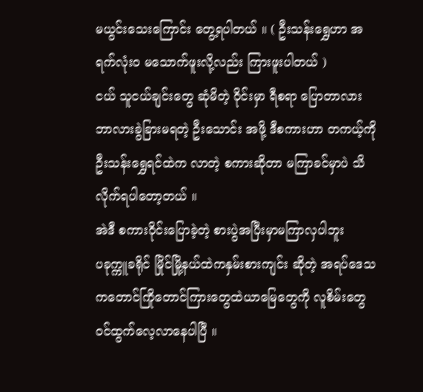မယွင်းသေးကြောင်း တွေ့ရပါတယ် ။ ( ဦးသန်းရွှေဟာ အရက်လုံးဝ မသောက်ဖူးလို့လည်း ကြားဖူးပါတယ် )
ငယ် သူငယ်ချင်းတွေ ဆုံမိတဲ့ ဝိုင်းမှာ ရီစရာ ပြောတာလား ဘာလားခွဲခြားမရတဲ့ ဦးသောင်း အဖို့ ဒီစကားဟာ တကယ့်ကို ဦးသန်းရွှေရင်ထဲက လာတဲ့ စကားဆိုတာ မကြာခင်မှာပဲ သိလိုက်ရပါတော့တယ် ။
အဲဒီ စကားဝိုင်းပြောခဲ့တဲ့ စားပွဲအပြီးမှာမကြာလှပါဘူး
ပခုက္ကူခရိုင် မြိုင်မြို့နယ်ထဲကနှမ်းစားကျင်း ဆိုတဲ့ အရပ်ဒေသကတောင်ကြိုတောင်ကြားတွေထဲယာမြေတွေကို လူစိမ်းတွေ ဝင်ထွက်လေ့လာနေပါပြီ ။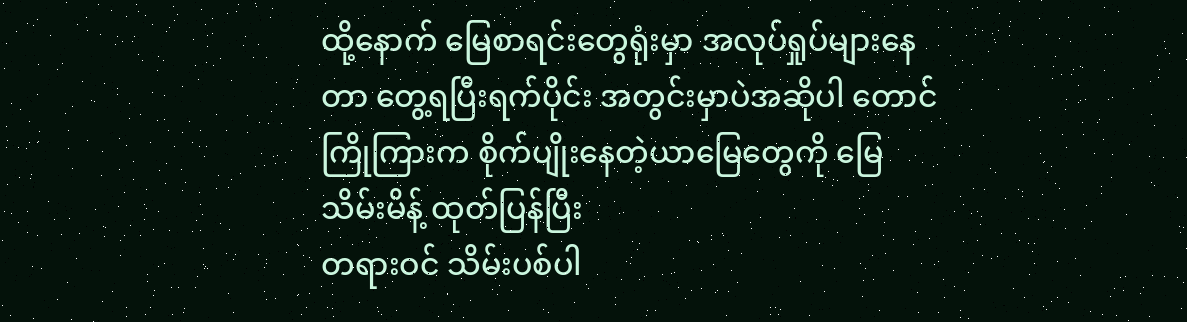ထို့နောက် မြေစာရင်းတွေရုံးမှာ အလုပ်ရှုပ်များနေတာ တွေ့ရပြီးရက်ပိုင်း အတွင်းမှာပဲအဆိုပါ တောင်ကြိုကြားက စိုက်ပျိုးနေတဲ့ယာမြေတွေကို မြေသိမ်းမိန့် ထုတ်ပြန်ပြီး
တရားဝင် သိမ်းပစ်ပါ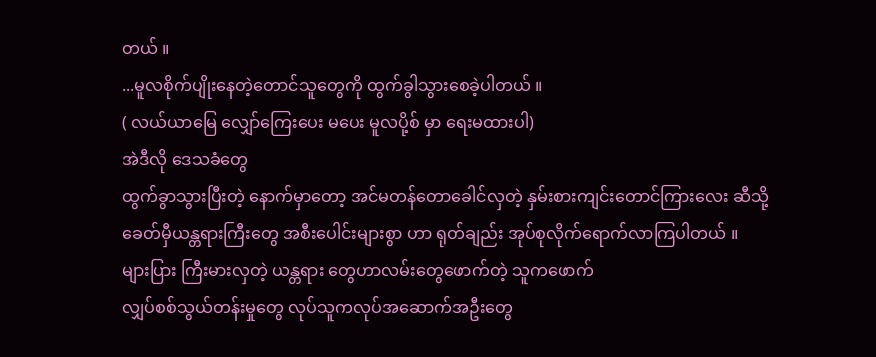တယ် ။
...မူလစိုက်ပျိုးနေတဲ့တောင်သူတွေကို ထွက်ခွါသွားစေခဲ့ပါတယ် ။
( လယ်ယာမြေ လျှော်ကြေးပေး မပေး မူလပို့စ် မှာ ရေးမထားပါ)
အဲဒီလို ဒေသခံတွေ
ထွက်ခွာသွားပြီးတဲ့ နောက်မှာတော့ အင်မတန်တောခေါင်လှတဲ့ နှမ်းစားကျင်းတောင်ကြားလေး ဆီသို့
ခေတ်မှီယန္တရားကြီးတွေ အစီးပေါင်းများစွာ ဟာ ရုတ်ချည်း အုပ်စုလိုက်ရောက်လာကြပါတယ် ။
များပြား ကြီးမားလှတဲ့ ယန္တရား တွေဟာလမ်းတွေဖောက်တဲ့ သူကဖောက်
လျှပ်စစ်သွယ်တန်းမှုတွေ လုပ်သူကလုပ်အဆောက်အဦးတွေ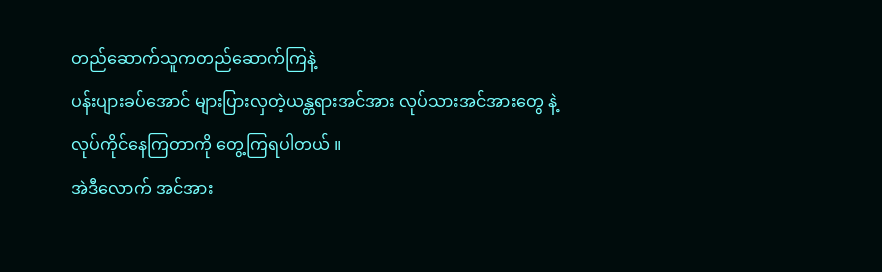တည်ဆောက်သူကတည်ဆောက်ကြနဲ့
ပန်းပျားခပ်အောင် များပြားလှတဲ့ယန္တရားအင်အား လုပ်သားအင်အားတွေ နဲ့
လုပ်ကိုင်နေကြတာကို တွေ့ကြရပါတယ် ။
အဲဒီလောက် အင်အား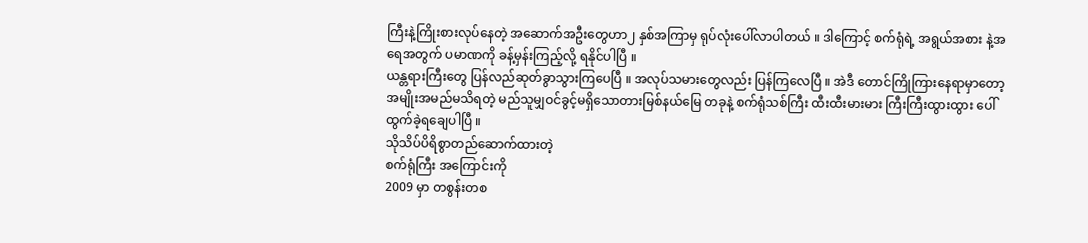ကြီးနဲ့ကြိုးစားလုပ်နေတဲ့ အဆောက်အဦးတွေဟာ၂ နှစ်အကြာမှ ရုပ်လုံးပေါ်လာပါတယ် ။ ဒါကြောင့် စက်ရုံရဲ့ အရွယ်အစား နဲ့အရေအတွက် ပမာဏကို ခန့်မှန်းကြည့်လို့ ရနိုင်ပါပြီ ။
ယန္တရားကြီးတွေ ပြန်လည်ဆုတ်ခွာသွားကြပေပြီ ။ အလုပ်သမားတွေလည်း ပြန်ကြလေပြီ ။ အဲဒီ တောင်ကြိုကြားနေရာမှာတော့ အမျိုးအမည်မသိရတဲ့ မည်သူမျှဝင်ခွင့်မရှိသောတားမြစ်နယ်မြေ တခုနဲ့ စက်ရုံသစ်ကြီး ထီးထီးမားမား ကြီးကြီးထွားထွား ပေါ်ထွက်ခဲ့ရချေပါပြီ ။
သိုသိပ်ပိရိစွာတည်ဆောက်ထားတဲ့
စက်ရုံကြီး အကြောင်းကို
2009 မှာ တစွန်းတစ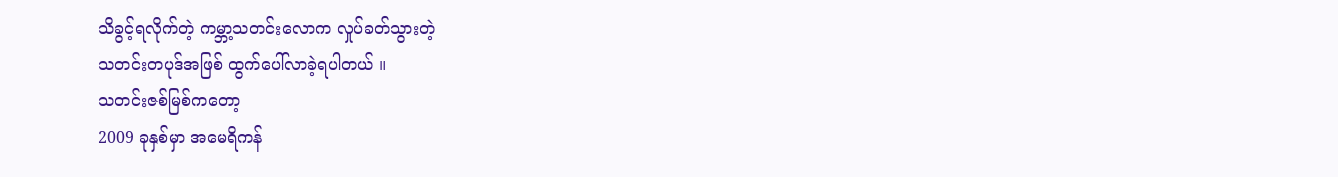သိခွင့်ရလိုက်တဲ့ ကမ္ဘာ့သတင်းလောက လှုပ်ခတ်သွားတဲ့
သတင်းတပုဒ်အဖြစ် ထွက်ပေါ်လာခဲ့ရပါတယ် ။
သတင်းဇစ်မြစ်ကတော့
2009 ခုနှစ်မှာ အမေရိကန်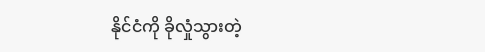နိုင်ငံကို ခိုလှုံသွားတဲ့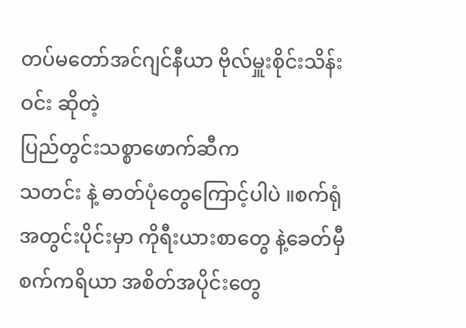တပ်မတော်အင်ဂျင်နီယာ ဗိုလ်မှူးစိုင်းသိန်းဝင်း ဆိုတဲ့
ပြည်တွင်းသစ္စာဖောက်ဆီက
သတင်း နဲ့ ဓာတ်ပုံတွေကြောင့်ပါပဲ ။စက်ရုံအတွင်းပိုင်းမှာ ကိုရီးယားစာတွေ နဲ့ခေတ်မှီစက်ကရိယာ အစိတ်အပိုင်းတွေ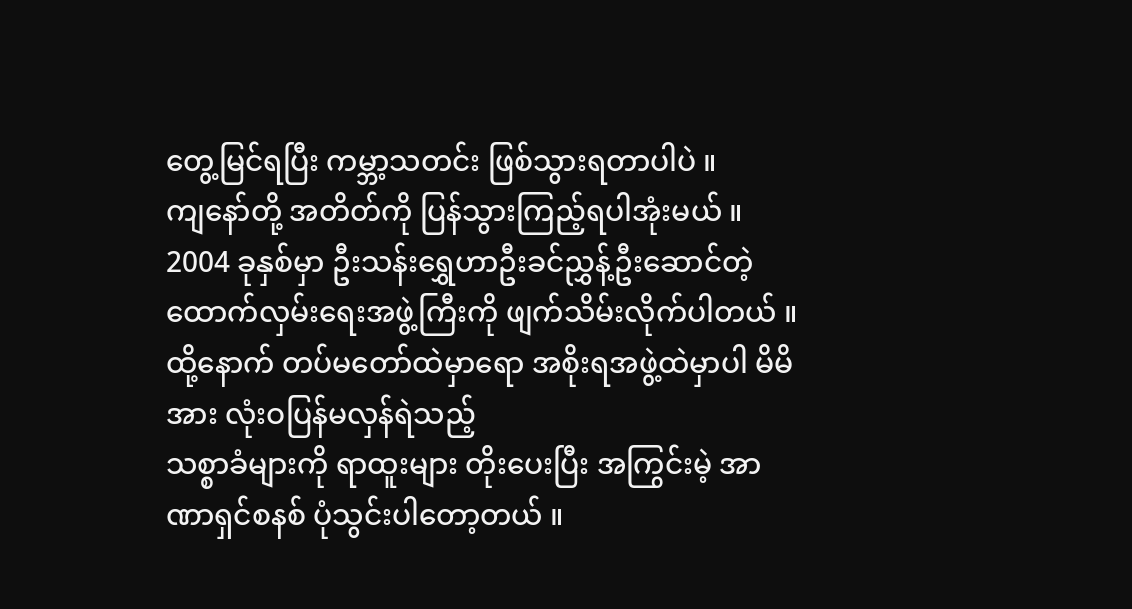တွေ့မြင်ရပြီး ကမ္ဘာ့သတင်း ဖြစ်သွားရတာပါပဲ ။
ကျနော်တို့ အတိတ်ကို ပြန်သွားကြည့်ရပါအုံးမယ် ။ 2004 ခုနှစ်မှာ ဦးသန်းရွှေဟာဦးခင်ညွှန့်ဦးဆောင်တဲ့ ထောက်လှမ်းရေးအဖွဲ့ကြီးကို ဖျက်သိမ်းလိုက်ပါတယ် ။
ထို့နောက် တပ်မတော်ထဲမှာရော အစိုးရအဖွဲ့ထဲမှာပါ မိမိအား လုံးဝပြန်မလှန်ရဲသည့်
သစ္စာခံများကို ရာထူးများ တိုးပေးပြီး အကြွင်းမဲ့ အာဏာရှင်စနစ် ပုံသွင်းပါတော့တယ် ။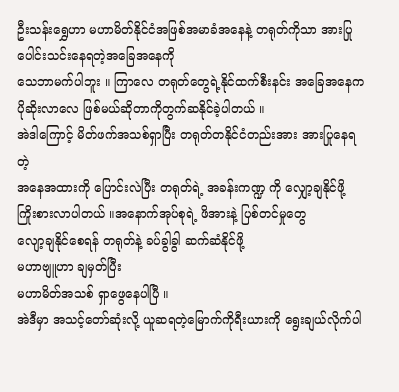ဦးသန်းရွှေဟာ မဟာမိတ်နိုင်ငံအဖြစ်အမာခံအနေနဲ့ တရုတ်ကိုသာ အားပြုပေါင်းသင်းနေရတဲ့အခြေအနေကို
သေဘာမက်ပါဘူး ။ ကြာလေ တရုတ်တွေရဲ့နိုင်ထက်စီးနင်း အခြေအနေကပိုဆိုးလာလေ ဖြစ်မယ်ဆိုတာကိုတွက်ဆနိုင်ခဲ့ပါတယ် ။
အဲဒါကြောင့် မိတ်ဖက်အသစ်ရှာပြီး တရုတ်တနိုင်ငံတည်းအား အားပြုနေရတဲ့
အနေအထားကို ပြောင်းလဲပြီး တရုတ်ရဲ့ အခန်းကဏ္ဍ ကို လျှော့ချနိုင်ဖို့ ကြိုးစားလာပါတယ် ။အနောက်အုပ်စုရဲ့ ဖိအားနဲ့ ပြစ်တင်မှုတွေ
လျော့ချနိုင်စေရန် တရုတ်နဲ့ ခပ်ခွါခွါ ဆက်ဆံနိုင်ဖို့
မဟာဗျူဟာ ချမှတ်ပြီး
မဟာမိတ်အသစ် ရှာဖွေနေပါပြီ ။
အဲဒီမှာ အသင့်တော်ဆုံးလို့ ယူဆရတဲ့မြောက်ကိုရီးယားကို ရွေးချယ်လိုက်ပါ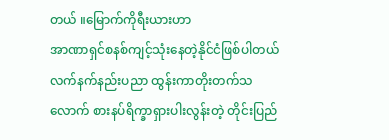တယ် ။မြောက်ကိုရီးယားဟာ
အာဏာရှင်စနစ်ကျင့်သုံးနေတဲ့နိုင်ငံဖြစ်ပါတယ်လက်နက်နည်းပညာ ထွန်းကာတိုးတက်သလောက် စားနပ်ရိက္ခာရှားပါးလွန်းတဲ့ တိုင်းပြည်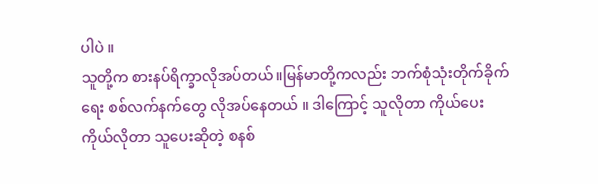ပါပဲ ။
သူတို့က စားနပ်ရိက္ခာလိုအပ်တယ်။မြန်မာတို့ကလည်း ဘက်စုံသုံးတိုက်ခိုက်ရေး စစ်လက်နက်တွေ လိုအပ်နေတယ် ။ ဒါကြောင့် သူလိုတာ ကိုယ်ပေး
ကိုယ်လိုတာ သူပေးဆိုတဲ့ စနစ်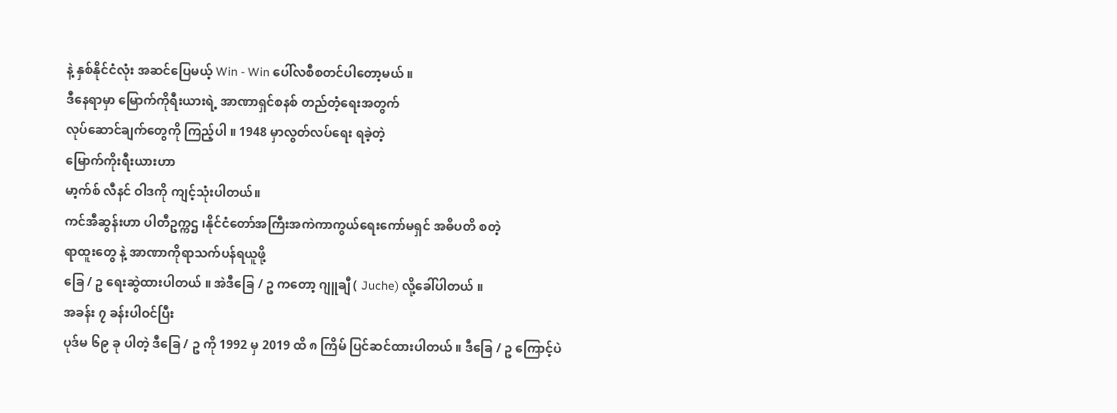နဲ့ နှစ်နိုင်ငံလုံး အဆင်ပြေမယ့် Win - Win ပေါ်လစီစတင်ပါတော့မယ် ။
ဒီနေရာမှာ မြောက်ကိုရီးယားရဲ့ အာဏာရှင်စနစ် တည်တံ့ရေးအတွက်
လုပ်ဆောင်ချက်တွေကို ကြည့်ပါ ။ 1948 မှာလွတ်လပ်ရေး ရခဲ့တဲ့
မြောက်ကိုးရီးယားဟာ
မာ့က်စ် လီနင် ဝါဒကို ကျင့်သုံးပါတယ်။
ကင်အီဆွန်းဟာ ပါတီဥက္ကဌ ၊နိုင်ငံတော်အကြီးအကဲကာကွယ်ရေးကော်မရှင် အဓိပတိ စတဲ့
ရာထူးတွေ နဲ့ အာဏာကိုရာသက်ပန်ရယူဖို့
ခြေ / ဥ ရေးဆွဲထားပါတယ် ။ အဲဒီခြေ / ဥ ကတော့ ဂျူချီ ( Juche) လို့ခေါ်ပါတယ် ။
အခန်း ၇ ခန်းပါဝင်ပြီး
ပုဒ်မ ၆၉ ခု ပါတဲ့ ဒီခြေ / ဥ ကို 1992 မှ 2019 ထိ ၈ ကြိမ် ပြင်ဆင်ထားပါတယ် ။ ဒီခြေ / ဥ ကြောင့်ပဲ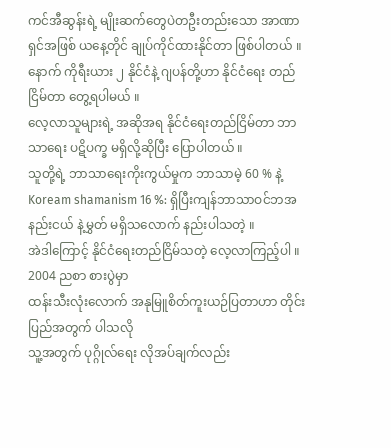ကင်အီဆွန်းရဲ့ မျိုးဆက်တွေပဲတဦးတည်းသော အာဏာရှင်အဖြစ် ယနေ့တိုင် ချုပ်ကိုင်ထားနိုင်တာ ဖြစ်ပါတယ် ။
နောက် ကိုရီးယား ၂ နိုင်ငံနဲ့ ဂျပန်တို့ဟာ နိုင်ငံရေး တည်ငြိမ်တာ တွေ့ရပါမယ် ။
လေ့လာသူများရဲ့ အဆိုအရ နိုင်ငံရေးတည်ငြိမ်တာ ဘာသာရေး ပဋိပက္ခ မရှိလို့ဆိုပြီး ပြောပါတယ် ။
သူတို့ရဲ့ ဘာသာရေးကိုးကွယ်မှုက ဘာသာမဲ့ 60 % နဲ့ Koream shamanism 16 %: ရှိပြီးကျန်ဘာသာဝင်ဘအနည်းငယ် နဲ့မွှတ် မရှိသလောက် နည်းပါသတဲ့ ။
အဲဒါကြောင့် နိုင်ငံရေးတည်ငြိမ်သတဲ့ လေ့လာကြည့်ပါ ။
2004 ညစာ စားပွဲမှာ
ထန်းသီးလုံးလောက် အနုမြူစိတ်ကူးယဉ်ပြတာဟာ တိုင်းပြည်အတွက် ပါသလို
သူ့အတွက် ပုဂ္ဂိုလ်ရေး လိုအပ်ချက်လည်း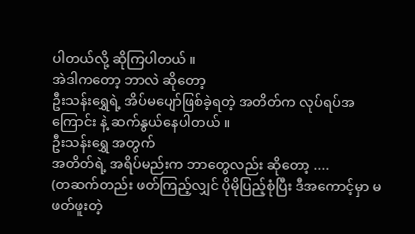ပါတယ်လို့ ဆိုကြပါတယ် ။
အဲဒါကတော့ ဘာလဲ ဆိုတော့
ဦးသန်းရွှေရဲ့ အိပ်မပျော်ဖြစ်ခဲ့ရတဲ့ အတိတ်က လုပ်ရပ်အကြောင်း နဲ့ ဆက်နွယ်နေပါတယ် ။
ဦးသန်းရွှေ အတွက်
အတိတ်ရဲ့ အရိပ်မည်းက ဘာတွေလည်း ဆိုတော့ ....
(တဆက်တည်း ဖတ်ကြည့်လျှင် ပိုမိုပြည့်စုံပြီး ဒီအကောင့်မှာ မဖတ်ဖူးတဲ့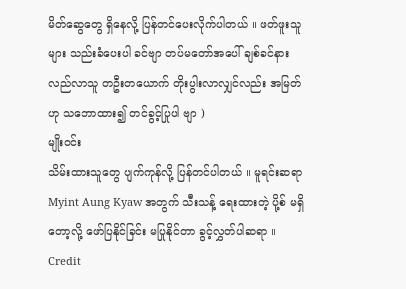မိတ်ဆွေတွေ ရှိနေလို့ ပြန်တင်ပေးလိုက်ပါတယ် ။ ဖတ်ဖူးသူများ သည်းခံပေးပါ ခင်ဗျာ တပ်မတော်အပေါ် ချစ်ခင်နားလည်လာသူ တဦးတယောက် တိုးပွါးလာလျှင်လည်း အမြတ်ဟု သဘောထား၍ တင်ခွင့်ပြုပါ ဗျာ )
မျိုးဝင်း
သိမ်းထားသူတွေ ပျက်ကုန်လို့ ပြန်တင်ပါတယ် ။ မူရင်းဆရာ Myint Aung Kyaw အတွက် သီးသန့် ရေးထားတဲ့ ပို့စ် မရှိတော့လို့ ဖော်ပြနိုင်ခြင်း မပြုနိုင်တာ ခွင့်လွှတ်ပါဆရာ ။
Credit